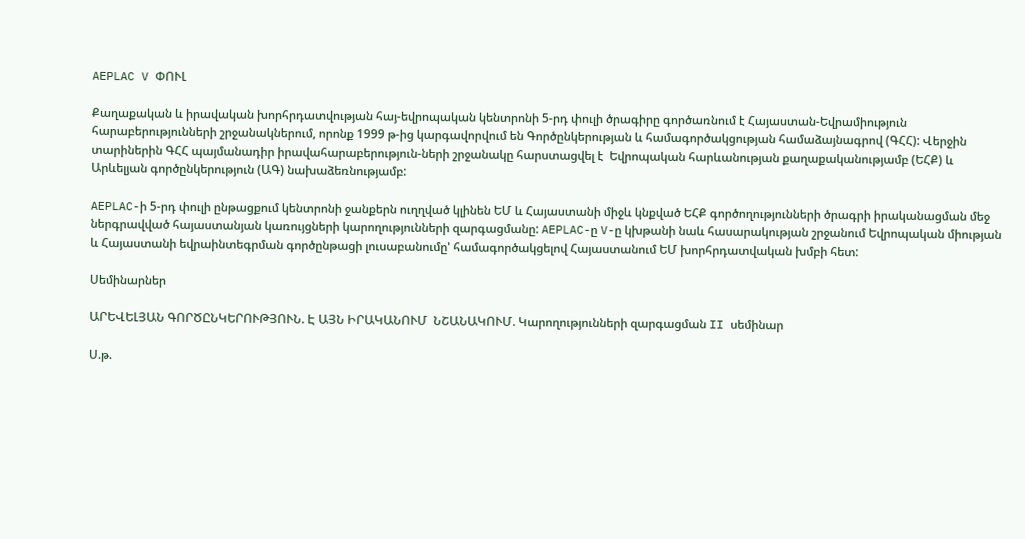AEPLAC V ՓՈՒԼ

Քաղաքական և իրավական խորհրդատվության հայ-եվրոպական կենտրոնի 5-րդ փուլի ծրագիրը գործառնում է Հայաստան-Եվրամիություն հարաբերությունների շրջանակներում, որոնք 1999 թ-ից կարգավորվում են Գործընկերության և համագործակցության համաձայնագրով (ԳՀՀ): Վերջին տարիներին ԳՀՀ պայմանադիր իրավահարաբերություն-ների շրջանակը հարստացվել է  Եվրոպական հարևանության քաղաքականությամբ (ԵՀՔ) և Արևելյան գործընկերություն (ԱԳ) նախաձեռնությամբ:

AEPLAC-ի 5-րդ փուլի ընթացքում կենտրոնի ջանքերն ուղղված կլինեն ԵՄ և Հայաստանի միջև կնքված ԵՀՔ գործողությունների ծրագրի իրականացման մեջ ներգրավված հայաստանյան կառույցների կարողությունների զարգացմանը: AEPLAC-ը V-ը կխթանի նաև հասարակության շրջանում Եվրոպական միության և Հայաստանի եվրաինտեգրման գործընթացի լուսաբանումը' համագործակցելով Հայաստանում ԵՄ խորհրդատվական խմբի հետ:

Սեմինարներ

ԱՐԵՎԵԼՅԱՆ ԳՈՐԾԸՆԿԵՐՈՒԹՅՈՒՆ. Է ԱՅՆ ԻՐԱԿԱՆՈՒՄ  ՆՇԱՆԱԿՈՒՄ. Կարողությունների զարգացման II սեմինար

Ս.թ.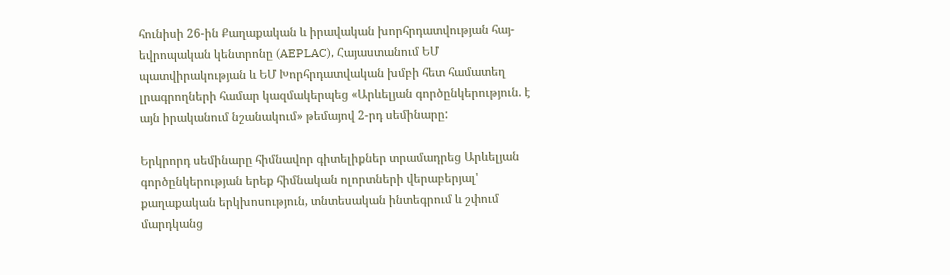հունիսի 26-ին Քաղաքական և իրավական խորհրդատվության հայ-եվրոպական կենտրոնը (AEPLAC), Հայաստանում ԵՄ պատվիրակության և ԵՄ Խորհրդատվական խմբի հետ համատեղ լրագրողների համար կազմակերպեց «Արևելյան գործընկերություն. է այն իրականում նշանակում» թեմայով 2-րդ սեմինարը:

Երկրորդ սեմինարը հիմնավոր գիտելիքներ տրամադրեց Արևելյան գործընկերության երեք հիմնական ոլորտների վերաբերյալ' քաղաքական երկխոսություն, տնտեսական ինտեգրում և շփում մարդկանց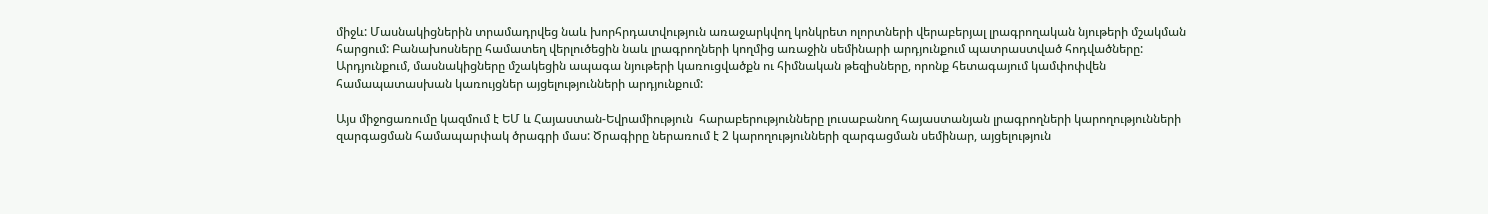միջև: Մասնակիցներին տրամադրվեց նաև խորհրդատվություն առաջարկվող կոնկրետ ոլորտների վերաբերյալ լրագրողական նյութերի մշակման հարցում: Բանախոսները համատեղ վերլուծեցին նաև լրագրողների կողմից առաջին սեմինարի արդյունքում պատրաստված հոդվածները: Արդյունքում, մասնակիցները մշակեցին ապագա նյութերի կառուցվածքն ու հիմնական թեզիսները, որոնք հետագայում կամփոփվեն համապատասխան կառույցներ այցելությունների արդյունքում:

Այս միջոցառումը կազմում է ԵՄ և Հայաստան-Եվրամիություն  հարաբերությունները լուսաբանող հայաստանյան լրագրողների կարողությունների զարգացման համապարփակ ծրագրի մաս: Ծրագիրը ներառում է 2 կարողությունների զարգացման սեմինար, այցելություն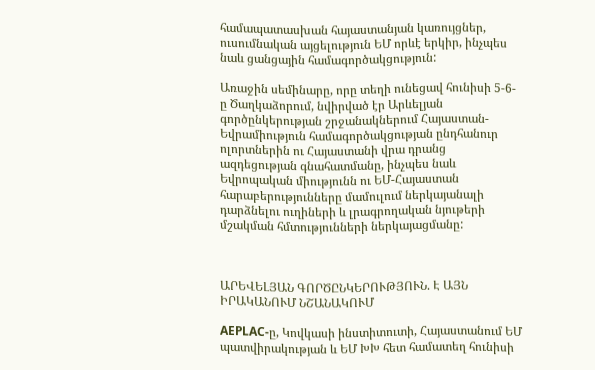համապատասխան հայաստանյան կառույցներ, ուսումնական այցելություն ԵՄ որևէ երկիր, ինչպես նաև ցանցային համագործակցություն:

Առաջին սեմինարը, որը տեղի ունեցավ հունիսի 5-6-ը Ծաղկաձորում, նվիրված էր Արևելյան գործընկերության շրջանակներում Հայաստան-Եվրամիություն համագործակցության ընդհանուր ոլորտներին ու Հայաստանի վրա դրանց ազդեցության գնահատմանը, ինչպես նաև Եվրոպական միությունն ու ԵՄ-Հայաստան հարաբերությունները մամուլում ներկայանալի դարձնելու ուղիների և լրագրողական նյութերի մշակման հմտությունների ներկայացմանը:



ԱՐԵՎԵԼՅԱՆ ԳՈՐԾԸՆԿԵՐՈՒԹՅՈՒՆ. Է ԱՅՆ ԻՐԱԿԱՆՈՒՄ ՆՇԱՆԱԿՈՒՄ

AEPLAC-ը, Կովկասի ինստիտուտի, Հայաստանում ԵՄ պատվիրակության և ԵՄ ԽԽ հետ համատեղ հունիսի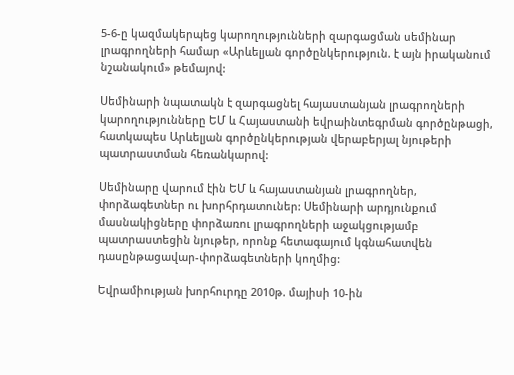5-6-ը կազմակերպեց կարողությունների զարգացման սեմինար լրագրողների համար «Արևելյան գործընկերություն. է այն իրականում նշանակում» թեմայով:

Սեմինարի նպատակն է զարգացնել հայաստանյան լրագրողների կարողությունները ԵՄ և Հայաստանի եվրաինտեգրման գործընթացի, հատկապես Արևելյան գործընկերության վերաբերյալ նյութերի պատրաստման հեռանկարով:

Սեմինարը վարում էին ԵՄ և հայաստանյան լրագրողներ, փորձագետներ ու խորհրդատուներ: Սեմինարի արդյունքում մասնակիցները փորձառու լրագրողների աջակցությամբ պատրաստեցին նյութեր, որոնք հետագայում կգնահատվեն դասընթացավար-փորձագետների կողմից:

Եվրամիության խորհուրդը 2010թ. մայիսի 10-ին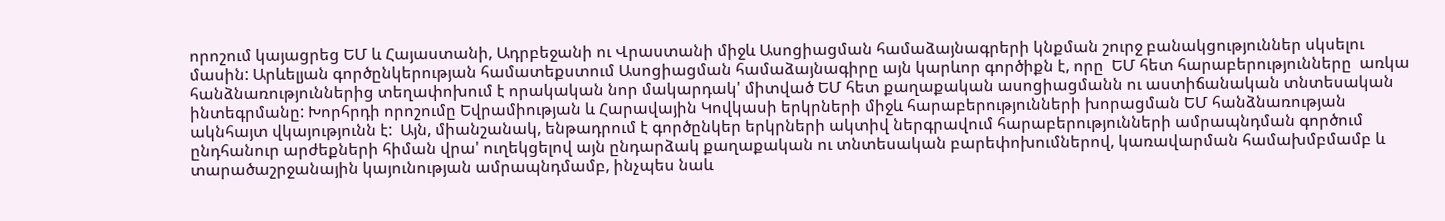որոշում կայացրեց ԵՄ և Հայաստանի, Ադրբեջանի ու Վրաստանի միջև Ասոցիացման համաձայնագրերի կնքման շուրջ բանակցություններ սկսելու մասին: Արևելյան գործընկերության համատեքստում Ասոցիացման համաձայնագիրը այն կարևոր գործիքն է, որը  ԵՄ հետ հարաբերությունները  առկա հանձնառություններից տեղափոխում է որակական նոր մակարդակ' միտված ԵՄ հետ քաղաքական ասոցիացմանն ու աստիճանական տնտեսական ինտեգրմանը: Խորհրդի որոշումը Եվրամիության և Հարավային Կովկասի երկրների միջև հարաբերությունների խորացման ԵՄ հանձնառության ակնհայտ վկայությունն է:  Այն, միանշանակ, ենթադրում է գործընկեր երկրների ակտիվ ներգրավում հարաբերությունների ամրապնդման գործում ընդհանուր արժեքների հիման վրա' ուղեկցելով այն ընդարձակ քաղաքական ու տնտեսական բարեփոխումներով, կառավարման համախմբմամբ և տարածաշրջանային կայունության ամրապնդմամբ, ինչպես նաև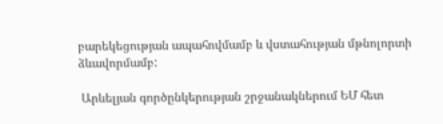բարեկեցության ապահովմամբ և վստահության մթնոլորտի ձևավորմամբ:

 Արևելյան գործընկերության շրջանակներում ԵՄ հետ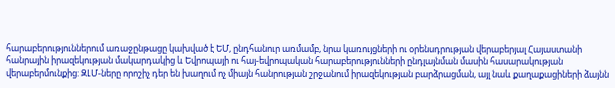հարաբերություններում առաջընթացը կախված է ԵՄ, ընդհանուր առմամբ, նրա կառույցների ու օրենսդրության վերաբերյալ Հայաստանի հանրային իրազեկության մակարդակից և Եվրոպայի ու հայ-եվրոպական հարաբերությունների ընդլայնման մասին հասարակության վերաբերմունքից: ԶԼՄ-ները որոշիչ դեր են խաղում ոչ միայն հանրության շրջանում իրազեկության բարձրացման, այլ նաև քաղաքացիների ձայնն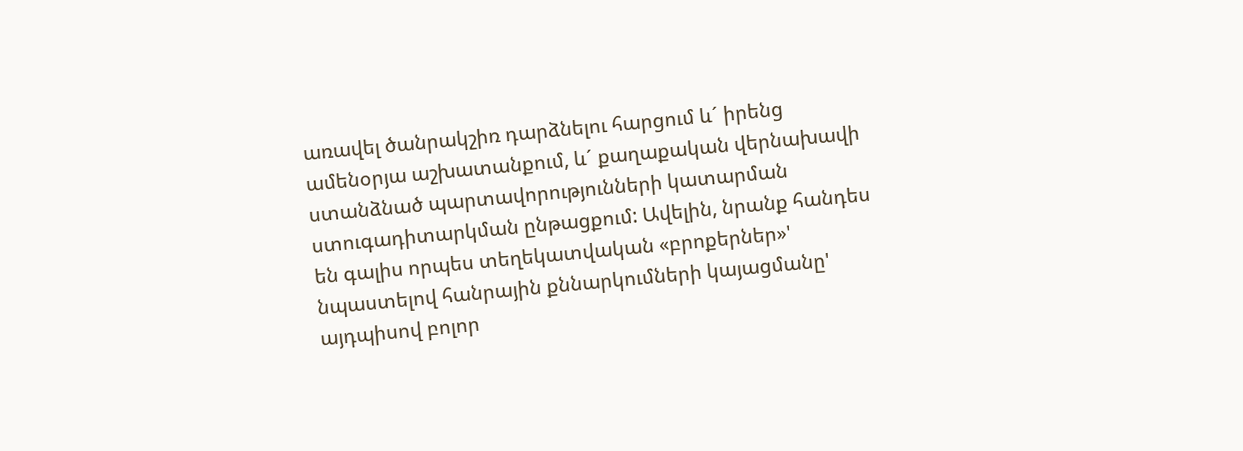առավել ծանրակշիռ դարձնելու հարցում և´ իրենց ամենօրյա աշխատանքում, և´ քաղաքական վերնախավի ստանձնած պարտավորությունների կատարման ստուգադիտարկման ընթացքում: Ավելին, նրանք հանդես են գալիս որպես տեղեկատվական «բրոքերներ»' նպաստելով հանրային քննարկումների կայացմանը' այդպիսով բոլոր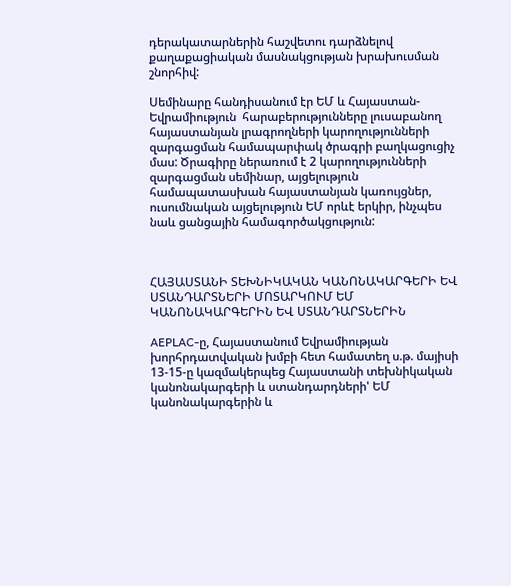դերակատարներին հաշվետու դարձնելով քաղաքացիական մասնակցության խրախուսման շնորհիվ:

Սեմինարը հանդիսանում էր ԵՄ և Հայաստան-Եվրամիություն  հարաբերությունները լուսաբանող հայաստանյան լրագրողների կարողությունների զարգացման համապարփակ ծրագրի բաղկացուցիչ մաս: Ծրագիրը ներառում է 2 կարողությունների զարգացման սեմինար, այցելություն համապատասխան հայաստանյան կառույցներ, ուսումնական այցելություն ԵՄ որևէ երկիր, ինչպես նաև ցանցային համագործակցություն:



ՀԱՅԱՍՏԱՆԻ ՏԵԽՆԻԿԱԿԱՆ ԿԱՆՈՆԱԿԱՐԳԵՐԻ ԵՎ ՍՏԱՆԴԱՐՏՆԵՐԻ ՄՈՏԱՐԿՈՒՄ ԵՄ ԿԱՆՈՆԱԿԱՐԳԵՐԻՆ ԵՎ ՍՏԱՆԴԱՐՏՆԵՐԻՆ

AEPLAC-ը, Հայաստանում Եվրամիության խորհրդատվական խմբի հետ համատեղ ս.թ. մայիսի 13-15-ը կազմակերպեց Հայաստանի տեխնիկական կանոնակարգերի և ստանդարդների' ԵՄ կանոնակարգերին և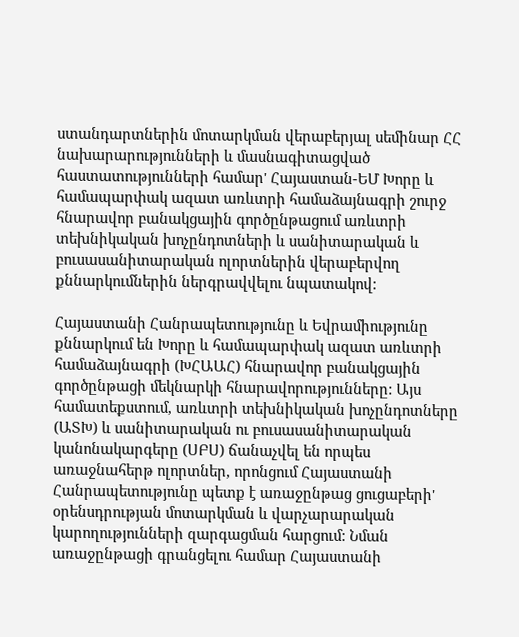ստանդարտներին մոտարկման վերաբերյալ սեմինար ՀՀ նախարարությունների և մասնագիտացված հաստատությունների համար' Հայաստան-ԵՄ Խորը և համապարփակ ազատ առևտրի համաձայնագրի շուրջ հնարավոր բանակցային գործընթացում առևտրի տեխնիկական խոչընդոտների և սանիտարական և բուսասանիտարական ոլորտներին վերաբերվող քննարկումներին ներգրավվելու նպատակով:

Հայաստանի Հանրապետությունը և Եվրամիությունը քննարկում են Խորը և համապարփակ ազատ առևտրի համաձայնագրի (ԽՀԱԱՀ) հնարավոր բանակցային գործընթացի մեկնարկի հնարավորությունները: Այս համատեքստում, առևտրի տեխնիկական խոչընդոտները (ԱՏԽ) և սանիտարական ու բուսասանիտարական կանոնակարգերը (ՍԲՍ) ճանաչվել են որպես առաջնահերթ ոլորտներ, որոնցում Հայաստանի Հանրապետությունը պետք է առաջընթաց ցուցաբերի' օրենսդրության մոտարկման և վարչարարական կարողությունների զարգացման հարցում: Նման առաջընթացի գրանցելու համար Հայաստանի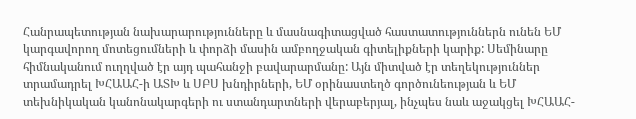Հանրապետության նախարարությունները և մասնագիտացված հաստատություններն ունեն ԵՄ կարգավորող մոտեցումների և փորձի մասին ամբողջական գիտելիքների կարիք: Սեմինարը հիմնականում ուղղված էր այդ պահանջի բավարարմանը: Այն միտված էր տեղեկություններ տրամադրել ԽՀԱԱՀ-ի ԱՏԽ և ՍԲՍ խնդիրների, ԵՄ օրինաստեղծ գործունեության և ԵՄ տեխնիկական կանոնակարգերի ու ստանդարտների վերաբերյալ, ինչպես նաև աջակցել ԽՀԱԱՀ-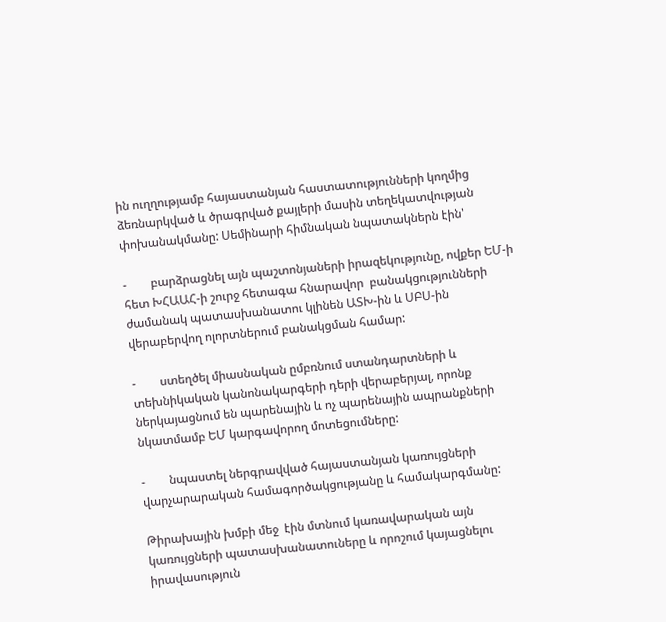ին ուղղությամբ հայաստանյան հաստատությունների կողմից ձեռնարկված և ծրագրված քայլերի մասին տեղեկատվության փոխանակմանը: Սեմինարի հիմնական նպատակներն էին'

-        բարձրացնել այն պաշտոնյաների իրազեկությունը, ովքեր ԵՄ-ի հետ ԽՀԱԱՀ-ի շուրջ հետագա հնարավոր  բանակցությունների ժամանակ պատասխանատու կլինեն ԱՏԽ-ին և ՍԲՍ-ին վերաբերվող ոլորտներում բանակցման համար:

-        ստեղծել միասնական ըմբռնում ստանդարտների և տեխնիկական կանոնակարգերի դերի վերաբերյալ, որոնք ներկայացնում են պարենային և ոչ պարենային ապրանքների նկատմամբ ԵՄ կարգավորող մոտեցումները:

-        նպաստել ներգրավված հայաստանյան կառույցների վարչարարական համագործակցությանը և համակարգմանը:

Թիրախային խմբի մեջ  էին մտնում կառավարական այն կառույցների պատասխանատուները և որոշում կայացնելու իրավասություն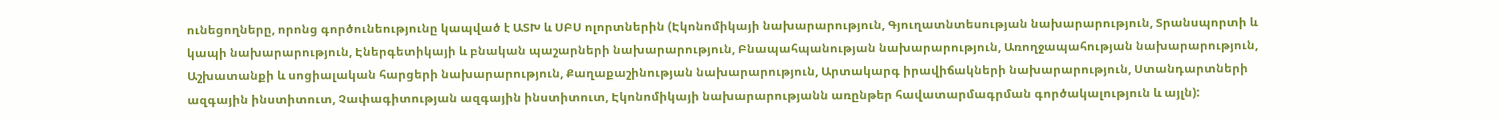ունեցողները, որոնց գործունեությունը կապված է ԱՏԽ և ՍԲՍ ոլորտներին (Էկոնոմիկայի նախարարություն, Գյուղատնտեսության նախարարություն, Տրանսպորտի և կապի նախարարություն, Էներգետիկայի և բնական պաշարների նախարարություն, Բնապահպանության նախարարություն, Առողջապահության նախարարություն, Աշխատանքի և սոցիալական հարցերի նախարարություն, Քաղաքաշինության նախարարություն, Արտակարգ իրավիճակների նախարարություն, Ստանդարտների ազգային ինստիտուտ, Չափագիտության ազգային ինստիտուտ, Էկոնոմիկայի նախարարությանն առընթեր հավատարմագրման գործակալություն և այլն):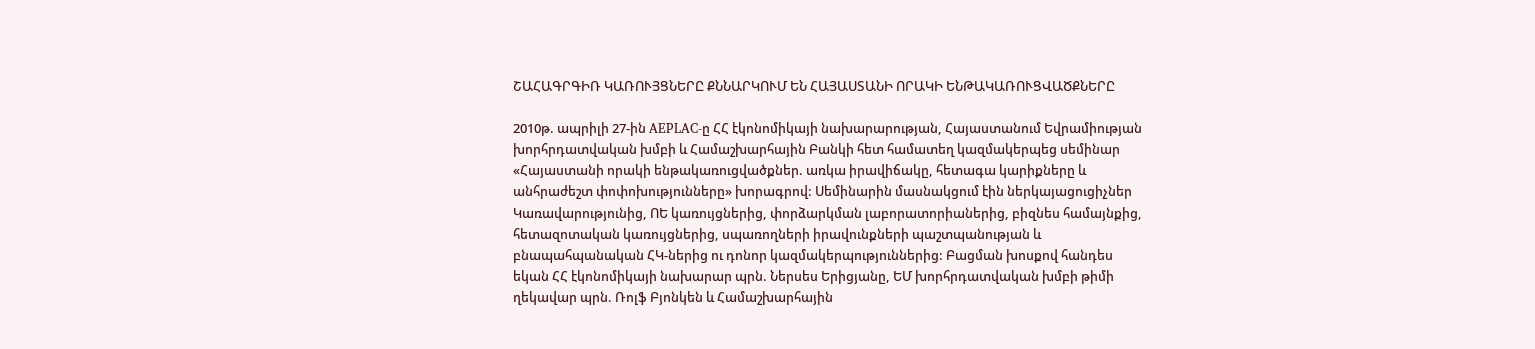ՇԱՀԱԳՐԳԻՌ ԿԱՌՈՒՅՑՆԵՐԸ ՔՆՆԱՐԿՈՒՄ ԵՆ ՀԱՅԱՍՏԱՆԻ ՈՐԱԿԻ ԵՆԹԱԿԱՌՈՒՑՎԱԾՔՆԵՐԸ

2010թ. ապրիլի 27-ին AEPLAC-ը ՀՀ էկոնոմիկայի նախարարության, Հայաստանում Եվրամիության խորհրդատվական խմբի և Համաշխարհային Բանկի հետ համատեղ կազմակերպեց սեմինար «Հայաստանի որակի ենթակառուցվածքներ. առկա իրավիճակը, հետագա կարիքները և անհրաժեշտ փոփոխությունները» խորագրով: Սեմինարին մասնակցում էին ներկայացուցիչներ Կառավարությունից, ՈԵ կառույցներից, փորձարկման լաբորատորիաներից, բիզնես համայնքից, հետազոտական կառույցներից, սպառողների իրավունքների պաշտպանության և բնապահպանական ՀԿ-ներից ու դոնոր կազմակերպություններից: Բացման խոսքով հանդես եկան ՀՀ էկոնոմիկայի նախարար պրն. Ներսես Երիցյանը, ԵՄ խորհրդատվական խմբի թիմի ղեկավար պրն. Ռոլֆ Բյոնկեն և Համաշխարհային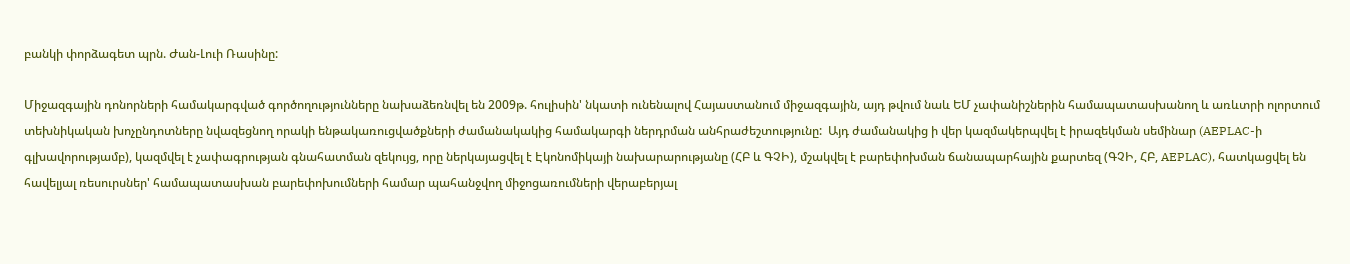բանկի փորձագետ պրն. Ժան-Լուի Ռասինը:

Միջազգային դոնորների համակարգված գործողությունները նախաձեռնվել են 2009թ. հուլիսին' նկատի ունենալով Հայաստանում միջազգային, այդ թվում նաև ԵՄ չափանիշներին համապատասխանող և առևտրի ոլորտում տեխնիկական խոչընդոտները նվազեցնող որակի ենթակառուցվածքների ժամանակակից համակարգի ներդրման անհրաժեշտությունը:  Այդ ժամանակից ի վեր կազմակերպվել է իրազեկման սեմինար (AEPLAC-ի գլխավորությամբ), կազմվել է չափագրության գնահատման զեկույց, որը ներկայացվել է Էկոնոմիկայի նախարարությանը (ՀԲ և ԳՉԻ), մշակվել է բարեփոխման ճանապարհային քարտեզ (ԳՉԻ, ՀԲ, AEPLAC), հատկացվել են հավելյալ ռեսուրսներ' համապատասխան բարեփոխումների համար պահանջվող միջոցառումների վերաբերյալ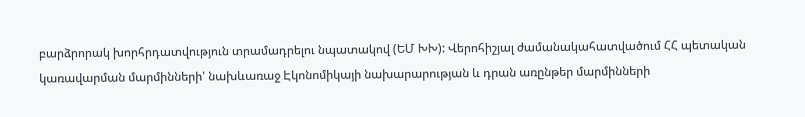բարձրորակ խորհրդատվություն տրամադրելու նպատակով (ԵՄ ԽԽ): Վերոհիշյալ ժամանակահատվածում ՀՀ պետական կառավարման մարմինների' նախևառաջ Էկոնոմիկայի նախարարության և դրան առընթեր մարմինների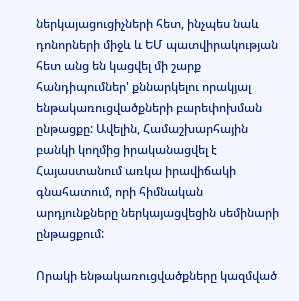ներկայացուցիչների հետ, ինչպես նաև դոնորների միջև և ԵՄ պատվիրակության հետ անց են կացվել մի շարք հանդիպումներ' քննարկելու որակյալ ենթակառուցվածքների բարեփոխման ընթացքը: Ավելին, Համաշխարհային բանկի կողմից իրականացվել է Հայաստանում առկա իրավիճակի գնահատում, որի հիմնական արդյունքները ներկայացվեցին սեմինարի ընթացքում:

Որակի ենթակառուցվածքները կազմված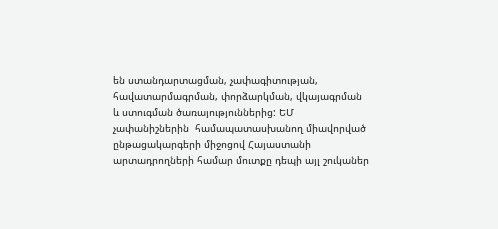են ստանդարտացման, չափագիտության, հավատարմագրման, փորձարկման, վկայագրման և ստուգման ծառայություններից: ԵՄ չափանիշներին  համապատասխանող միավորված ընթացակարգերի միջոցով Հայաստանի արտադրողների համար մուտքը դեպի այլ շուկաներ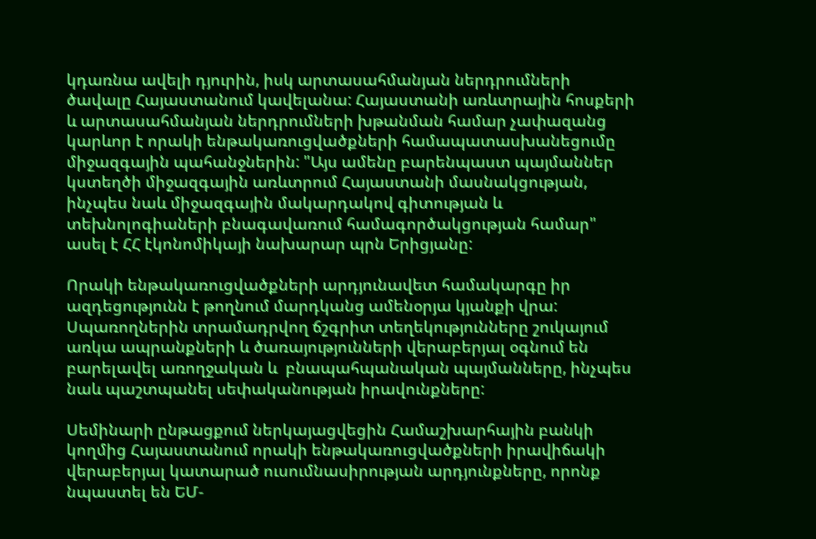կդառնա ավելի դյուրին, իսկ արտասահմանյան ներդրումների ծավալը Հայաստանում կավելանա: Հայաստանի առևտրային հոսքերի և արտասահմանյան ներդրումների խթանման համար չափազանց կարևոր է որակի ենթակառուցվածքների համապատասխանեցումը միջազգային պահանջներին: "Այս ամենը բարենպաստ պայմաններ կստեղծի միջազգային առևտրում Հայաստանի մասնակցության, ինչպես նաև միջազգային մակարդակով գիտության և տեխնոլոգիաների բնագավառում համագործակցության համար" ասել է ՀՀ էկոնոմիկայի նախարար պրն Երիցյանը:

Որակի ենթակառուցվածքների արդյունավետ համակարգը իր ազդեցությունն է թողնում մարդկանց ամենօրյա կյանքի վրա: Սպառողներին տրամադրվող ճշգրիտ տեղեկությունները շուկայում առկա ապրանքների և ծառայությունների վերաբերյալ օգնում են բարելավել առողջական և  բնապահպանական պայմանները, ինչպես նաև պաշտպանել սեփականության իրավունքները:

Սեմինարի ընթացքում ներկայացվեցին Համաշխարհային բանկի կողմից Հայաստանում որակի ենթակառուցվածքների իրավիճակի վերաբերյալ կատարած ուսումնասիրության արդյունքները, որոնք նպաստել են ԵՄ-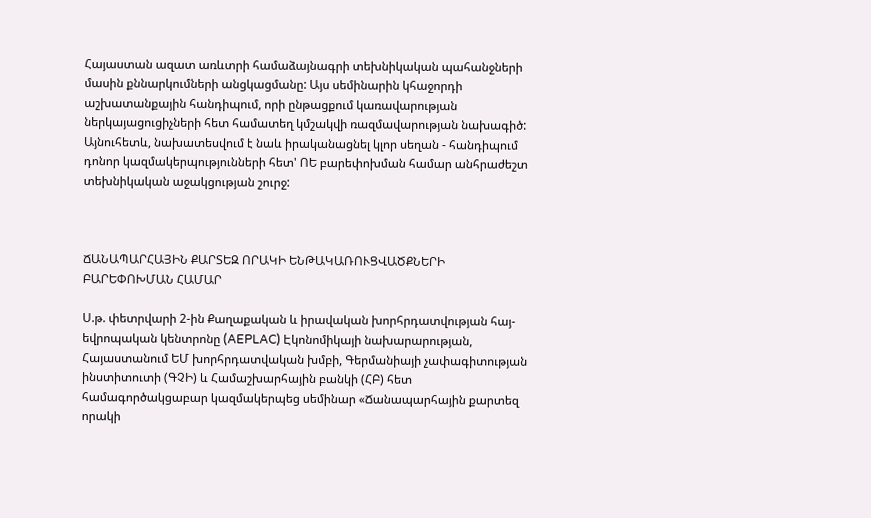Հայաստան ազատ առևտրի համաձայնագրի տեխնիկական պահանջների մասին քննարկումների անցկացմանը: Այս սեմինարին կհաջորդի աշխատանքային հանդիպում, որի ընթացքում կառավարության ներկայացուցիչների հետ համատեղ կմշակվի ռազմավարության նախագիծ: Այնուհետև, նախատեսվում է նաև իրականացնել կլոր սեղան - հանդիպում դոնոր կազմակերպությունների հետ' ՈԵ բարեփոխման համար անհրաժեշտ տեխնիկական աջակցության շուրջ:



ՃԱՆԱՊԱՐՀԱՅԻՆ ՔԱՐՏԵԶ ՈՐԱԿԻ ԵՆԹԱԿԱՌՈՒՑՎԱԾՔՆԵՐԻ ԲԱՐԵՓՈԽՄԱՆ ՀԱՄԱՐ

Ս.թ. փետրվարի 2-ին Քաղաքական և իրավական խորհրդատվության հայ-եվրոպական կենտրոնը (AEPLAC) Էկոնոմիկայի նախարարության, Հայաստանում ԵՄ խորհրդատվական խմբի, Գերմանիայի չափագիտության ինստիտուտի (ԳՉԻ) և Համաշխարհային բանկի (ՀԲ) հետ համագործակցաբար կազմակերպեց սեմինար «Ճանապարհային քարտեզ որակի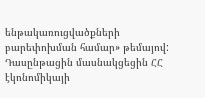ենթակառուցվածքների բարեփոխման համար» թեմայով: Դասընթացին մասնակցեցին ՀՀ էկոնոմիկայի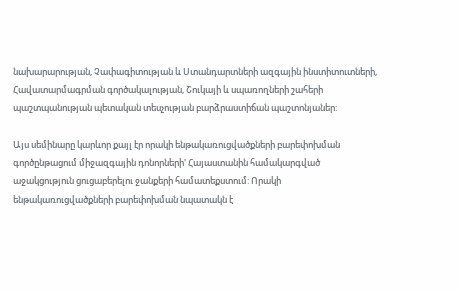նախարարության, Չափագիտության և Ստանդարտների ազգային ինստիտուտների, Հավատարմագրման գործակալության, Շուկայի և սպառողների շահերի պաշտպանության պետական տեսչության բարձրաստիճան պաշտոնյաներ:

Այս սեմինարը կարևոր քայլ էր որակի ենթակառուցվածքների բարեփոխման գործընթացում միջազգային դոնորների' Հայաստանին համակարգված աջակցություն ցուցաբերելու ջանքերի համատեքստում: Որակի ենթակառուցվածքների բարեփոխման նպատակն է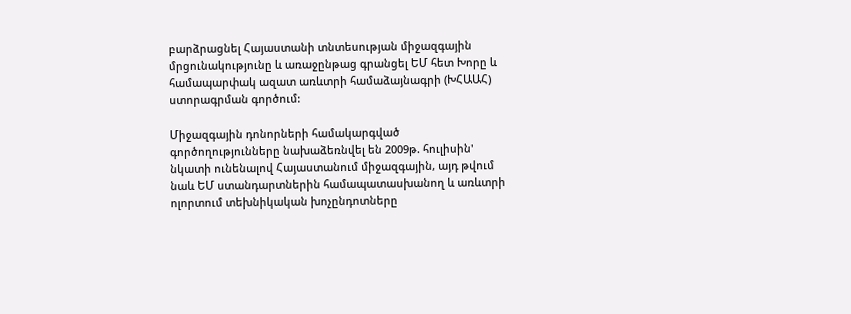բարձրացնել Հայաստանի տնտեսության միջազգային մրցունակությունը և առաջընթաց գրանցել ԵՄ հետ Խորը և համապարփակ ազատ առևտրի համաձայնագրի (ԽՀԱԱՀ) ստորագրման գործում:

Միջազգային դոնորների համակարգված գործողությունները նախաձեռնվել են 2009թ. հուլիսին' նկատի ունենալով Հայաստանում միջազգային, այդ թվում նաև ԵՄ ստանդարտներին համապատասխանող և առևտրի ոլորտում տեխնիկական խոչընդոտները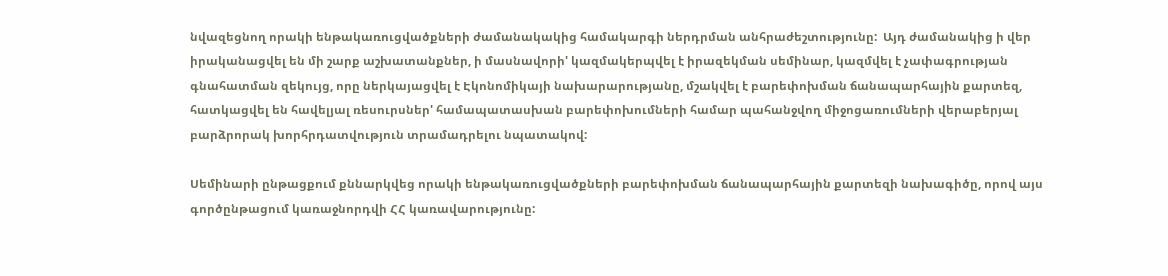նվազեցնող որակի ենթակառուցվածքների ժամանակակից համակարգի ներդրման անհրաժեշտությունը:  Այդ ժամանակից ի վեր իրականացվել են մի շարք աշխատանքներ, ի մասնավորի' կազմակերպվել է իրազեկման սեմինար, կազմվել է չափագրության գնահատման զեկույց, որը ներկայացվել է Էկոնոմիկայի նախարարությանը, մշակվել է բարեփոխման ճանապարհային քարտեզ, հատկացվել են հավելյալ ռեսուրսներ' համապատասխան բարեփոխումների համար պահանջվող միջոցառումների վերաբերյալ բարձրորակ խորհրդատվություն տրամադրելու նպատակով:

Սեմինարի ընթացքում քննարկվեց որակի ենթակառուցվածքների բարեփոխման ճանապարհային քարտեզի նախագիծը, որով այս գործընթացում կառաջնորդվի ՀՀ կառավարությունը: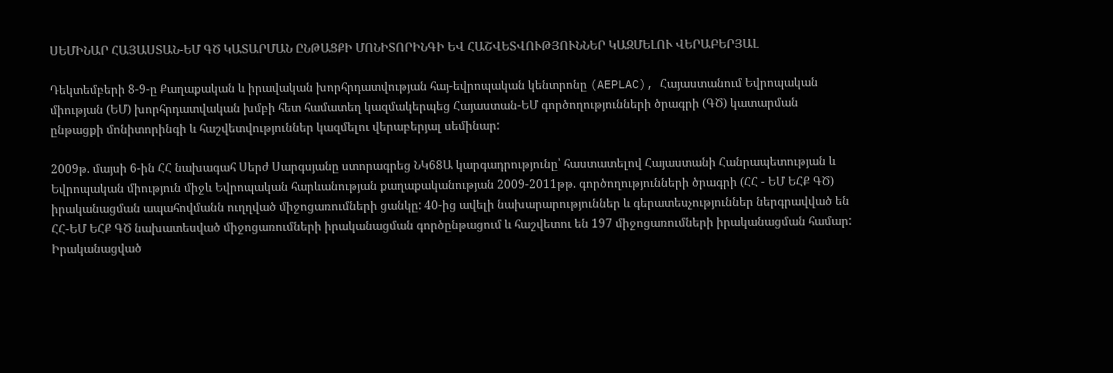ՍԵՄԻՆԱՐ ՀԱՅԱՍՏԱՆ-ԵՄ ԳԾ ԿԱՏԱՐՄԱՆ ԸՆԹԱՑՔԻ ՄՈՆԻՏՈՐԻՆԳԻ ԵՎ ՀԱՇՎԵՏՎՈՒԹՅՈՒՆՆԵՐ ԿԱԶՄԵԼՈՒ ՎԵՐԱԲԵՐՅԱԼ

Դեկտեմբերի 8-9-ը Քաղաքական և իրավական խորհրդատվության հայ-եվրոպական կենտրոնը (AEPLAC), Հայաստանում Եվրոպական միության (ԵՄ) խորհրդատվական խմբի հետ համատեղ կազմակերպեց Հայաստան-ԵՄ գործողությունների ծրագրի (ԳԾ) կատարման ընթացքի մոնիտորինգի և հաշվետվություններ կազմելու վերաբերյալ սեմինար:

2009թ. մայսի 6-ին ՀՀ նախագահ Սերժ Սարգսյանը ստորագրեց ՆԿ68Ա կարգադրությունը՝ հաստատելով Հայաստանի Հանրապետության և Եվրոպական միություն միջև Եվրոպական հարևանության քաղաքականության 2009-2011թթ. գործողությունների ծրագրի (ՀՀ - ԵՄ ԵՀՔ ԳԾ) իրականացման ապահովմանն ուղղված միջոցառումների ցանկը: 40-ից ավելի նախարարություններ և գերատեսչություններ ներգրավված են ՀՀ-ԵՄ ԵՀՔ ԳԾ նախատեսված միջոցառումների իրականացման գործընթացում և հաշվետու են 197 միջոցառումների իրականացման համար: Իրականացված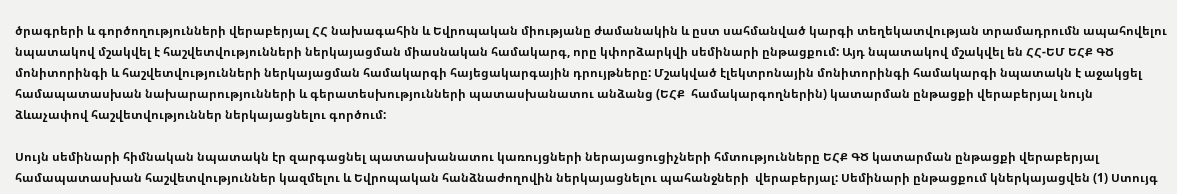ծրագրերի և գործողությունների վերաբերյալ ՀՀ նախագահին և Եվրոպական միությանը ժամանակին և ըստ սահմանված կարգի տեղեկատվության տրամադրումն ապահովելու նպատակով մշակվել է հաշվետվությունների ներկայացման միասնական համակարգ, որը կփորձարկվի սեմինարի ընթացքում: Այդ նպատակով մշակվել են ՀՀ-ԵՄ ԵՀՔ ԳԾ մոնիտորինգի և հաշվետվությունների ներկայացման համակարգի հայեցակարգային դրույթները: Մշակված էլեկտրոնային մոնիտորինգի համակարգի նպատակն է աջակցել համապատասխան նախարարությունների և գերատեսխությունների պատասխանատու անձանց (ԵՀՔ  համակարգողներին) կատարման ընթացքի վերաբերյալ նույն ձևաչափով հաշվետվություններ ներկայացնելու գործում:

Սույն սեմինարի հիմնական նպատակն էր զարգացնել պատասխանատու կառույցների ներայացուցիչների հմտությունները ԵՀՔ ԳԾ կատարման ընթացքի վերաբերյալ համապատասխան հաշվետվություններ կազմելու և Եվրոպական հանձնաժողովին ներկայացնելու պահանջների  վերաբերյալ: Սեմինարի ընթացքում կներկայացվեն (1) Ստույգ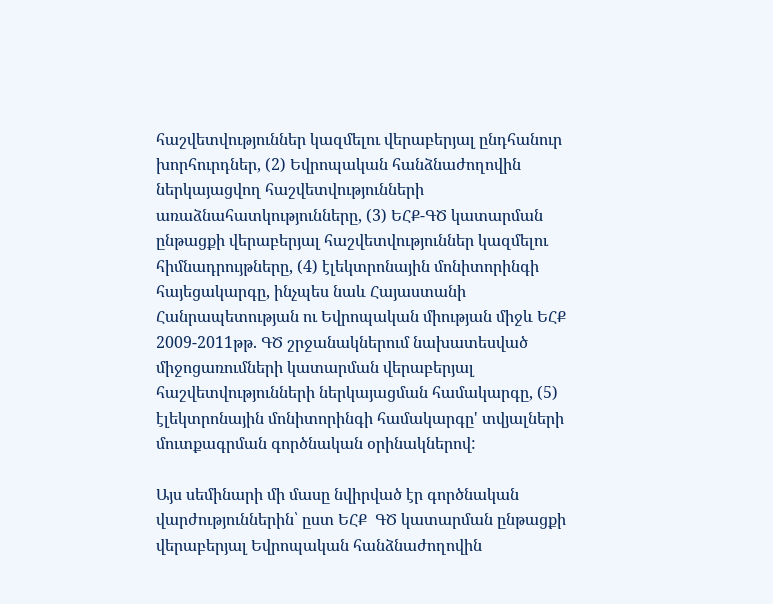հաշվետվություններ կազմելու վերաբերյալ ընդհանուր խորհուրդներ, (2) Եվրոպական հանձնաժողովին ներկայացվող հաշվետվությունների առաձնահատկությունները, (3) ԵՀՔ-ԳԾ կատարման ընթացքի վերաբերյալ հաշվետվություններ կազմելու հիմնադրույթները, (4) էլեկտրոնային մոնիտորինգի հայեցակարգը, ինչպես նաև Հայաստանի Հանրապետության ու Եվրոպական միության միջև ԵՀՔ 2009-2011թթ. ԳԾ շրջանակներում նախատեսված միջոցառումների կատարման վերաբերյալ հաշվետվությունների ներկայացման համակարգը, (5) էլեկտրոնային մոնիտորինգի համակարգը' տվյալների մուտքագրման գործնական օրինակներով:

Այս սեմինարի մի մասը նվիրված էր գործնական վարժություններին՝ ըստ ԵՀՔ  ԳԾ կատարման ընթացքի վերաբերյալ Եվրոպական հանձնաժողովին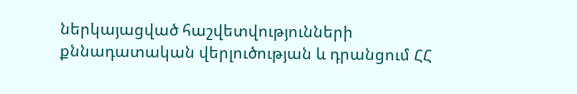ներկայացված հաշվետվությունների քննադատական վերլուծության և դրանցում ՀՀ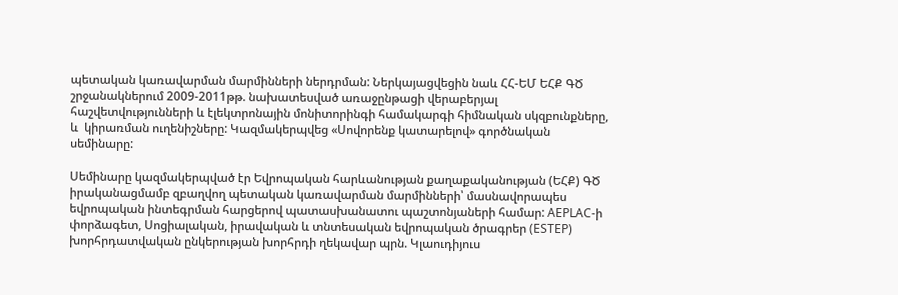պետական կառավարման մարմինների ներդրման: Ներկայացվեցին նաև ՀՀ-ԵՄ ԵՀՔ ԳԾ շրջանակներում 2009-2011թթ. նախատեսված առաջընթացի վերաբերյալ հաշվետվությունների և էլեկտրոնային մոնիտորինգի համակարգի հիմնական սկզբունքները, և  կիրառման ուղենիշները: Կազմակերպվեց «Սովորենք կատարելով» գործնական սեմինարը:

Սեմինարը կազմակերպված էր Եվրոպական հարևանության քաղաքականության (ԵՀՔ) ԳԾ իրականացմամբ զբաղվող պետական կառավարման մարմինների՝ մասնավորապես եվրոպական ինտեգրման հարցերով պատասխանատու պաշտոնյաների համար: AEPLAC-ի փորձագետ, Սոցիալական, իրավական և տնտեսական եվրոպական ծրագրեր (ESTEP) խորհրդատվական ընկերության խորհրդի ղեկավար պրն. Կլաուդիյուս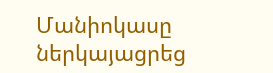Մանիոկասը ներկայացրեց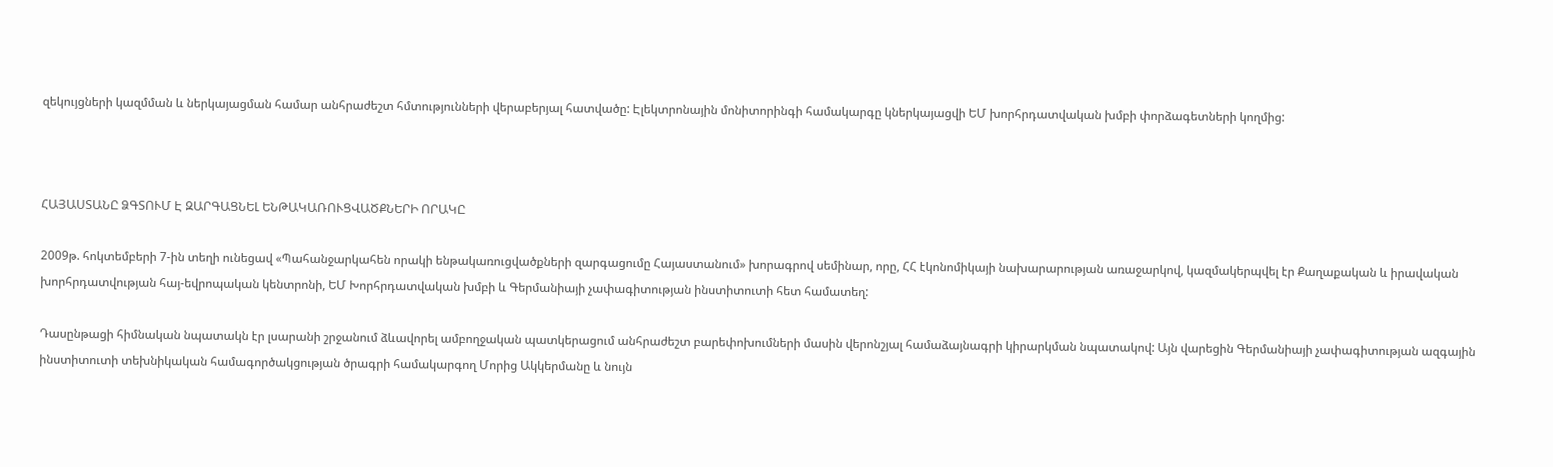զեկույցների կազմման և ներկայացման համար անհրաժեշտ հմտությունների վերաբերյալ հատվածը: Էլեկտրոնային մոնիտորինգի համակարգը կներկայացվի ԵՄ խորհրդատվական խմբի փորձագետների կողմից:



ՀԱՅԱՍՏԱՆԸ ՁԳՏՈՒՄ Է ԶԱՐԳԱՑՆԵԼ ԵՆԹԱԿԱՌՈՒՑՎԱԾՔՆԵՐԻ ՈՐԱԿԸ

2009թ. հոկտեմբերի 7-ին տեղի ունեցավ «Պահանջարկահեն որակի ենթակառուցվածքների զարգացումը Հայաստանում» խորագրով սեմինար, որը, ՀՀ էկոնոմիկայի նախարարության առաջարկով, կազմակերպվել էր Քաղաքական և իրավական խորհրդատվության հայ-եվրոպական կենտրոնի, ԵՄ Խորհրդատվական խմբի և Գերմանիայի չափագիտության ինստիտուտի հետ համատեղ:

Դասընթացի հիմնական նպատակն էր լսարանի շրջանում ձևավորել ամբողջական պատկերացում անհրաժեշտ բարեփոխումների մասին վերոնշյալ համաձայնագրի կիրարկման նպատակով: Այն վարեցին Գերմանիայի չափագիտության ազգային ինստիտուտի տեխնիկական համագործակցության ծրագրի համակարգող Մորից Ակկերմանը և նույն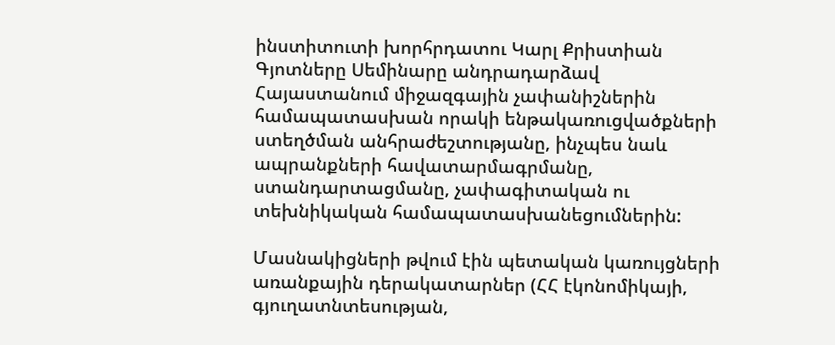ինստիտուտի խորհրդատու Կարլ Քրիստիան Գյոտները Սեմինարը անդրադարձավ Հայաստանում միջազգային չափանիշներին համապատասխան որակի ենթակառուցվածքների ստեղծման անհրաժեշտությանը, ինչպես նաև ապրանքների հավատարմագրմանը, ստանդարտացմանը, չափագիտական ու տեխնիկական համապատասխանեցումներին:

Մասնակիցների թվում էին պետական կառույցների առանքային դերակատարներ (ՀՀ էկոնոմիկայի, գյուղատնտեսության,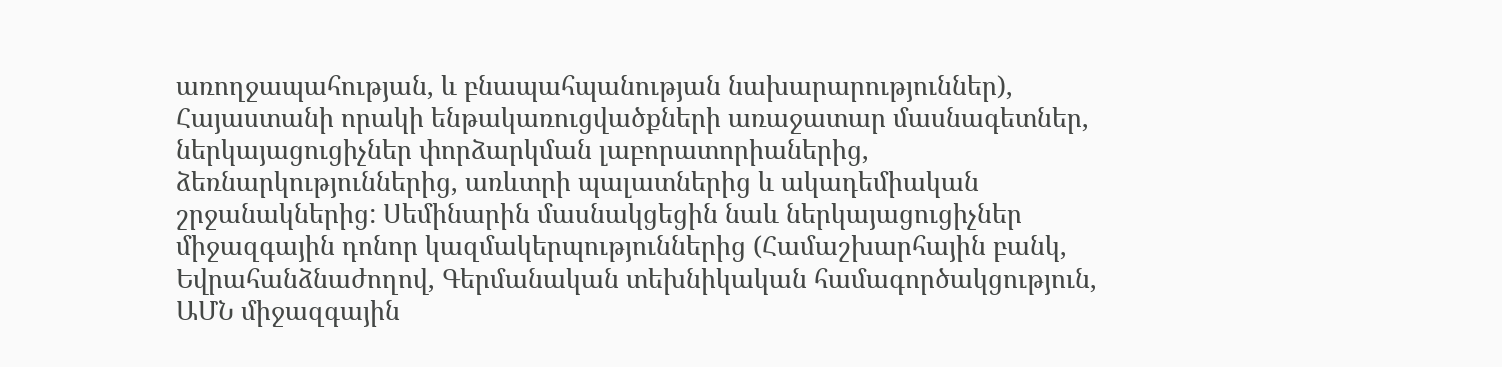առողջապահության, և բնապահպանության նախարարություններ), Հայաստանի որակի ենթակառուցվածքների առաջատար մասնագետներ, ներկայացուցիչներ փորձարկման լաբորատորիաներից, ձեռնարկություններից, առևտրի պալատներից և ակադեմիական շրջանակներից: Սեմինարին մասնակցեցին նաև ներկայացուցիչներ միջազգային դոնոր կազմակերպություններից (Համաշխարհային բանկ, Եվրահանձնաժողով, Գերմանական տեխնիկական համագործակցություն, ԱՄՆ միջազգային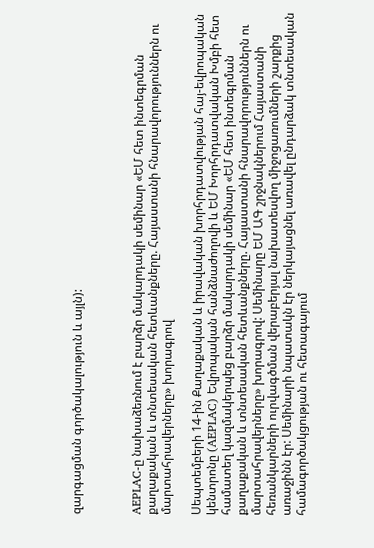զարգացման գործակալություն և այլն):



AEPLAC-ը նախաձեռնում է բարձր մակարդակի սեմինար «ԵՄ հետ ինտեգրման քաղաքական և տնտեսական հետևանքները. Հայաստանի հնարավորություններն ու մարտահրավերները» խորագրով

Սեպտեմբերի 14-ին Քաղաքական և իրավական խորհրդատվության հայ-եվրոպական կենտրոնը (AEPLAC) Եվրոպական հանձնաժողովի և ԵՄ Խորհրդատվական Խմբի հետ համատեղ կազմակերպեց բարձր մակարդակի սեմինար «ԵՄ հետ ինտեգրման քաղաքական և տնտեսական հետևանքները. Հայաստանի հնարավորություններն ու մարտահրավերները» խորագրով: Սեմինարը ԵՄ ԱԳ շրջնակներում Հայաստանի հեռանկարների ուրվագծման վերաբերյալ նախատեսվող միջոցառումների շարքից առաջինն էր: Սեմինարի նպատակն էր ներկայացնել առավել ընդարձակ տնտեսական համագործակցության ու հետագայում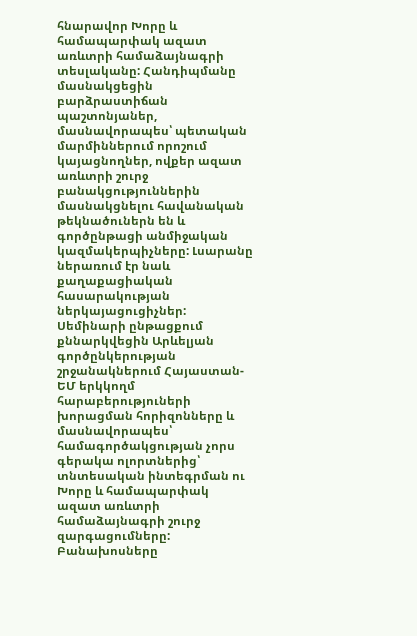հնարավոր Խորը և համապարփակ ազատ առևտրի համաձայնագրի տեսլականը: Հանդիպմանը մասնակցեցին բարձրաստիճան պաշտոնյաներ, մասնավորապես՝ պետական մարմիններում որոշում կայացնողներ, ովքեր ազատ առևտրի շուրջ բանակցություններին մասնակցնելու հավանական թեկնածուներն են և գործընթացի անմիջական կազմակերպիչները: Լսարանը ներառում էր նաև քաղաքացիական հասարակության ներկայացուցիչներ: Սեմինարի ընթացքում քննարկվեցին Արևելյան գործընկերության շրջանակներում Հայաստան-ԵՄ երկկողմ հարաբերություների խորացման հորիզոնները և  մասնավորապես՝ համագործակցության չորս գերակա ոլորտներից՝ տնտեսական ինտեգրման ու Խորը և համապարփակ ազատ առևտրի համաձայնագրի շուրջ զարգացումները: Բանախոսները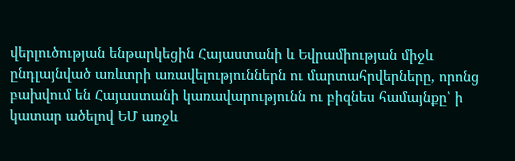վերլուծության ենթարկեցին Հայաստանի և Եվրամիության միջև ընդլայնված առևտրի առավելություններն ու մարտահրվերները, որոնց բախվում են Հայաստանի կառավարությունն ու բիզնես համայնքը՝ ի կատար ածելով ԵՄ առջև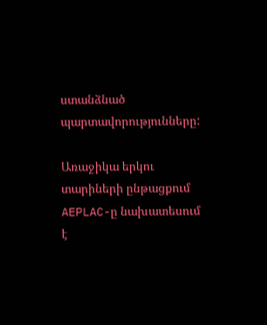ստանձնած պարտավորությունները:

Առաջիկա երկու տարիների ընթացքում AEPLAC-ը նախատեսում է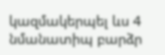կազմակերպել ևս 4 նմանատիպ բարձր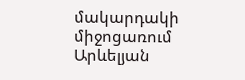մակարդակի միջոցառում Արևելյան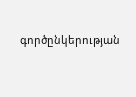գործընկերության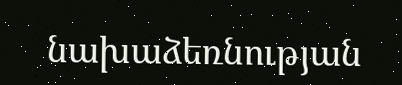նախաձեռնության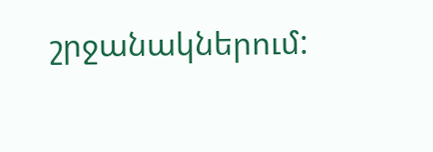շրջանակներում: